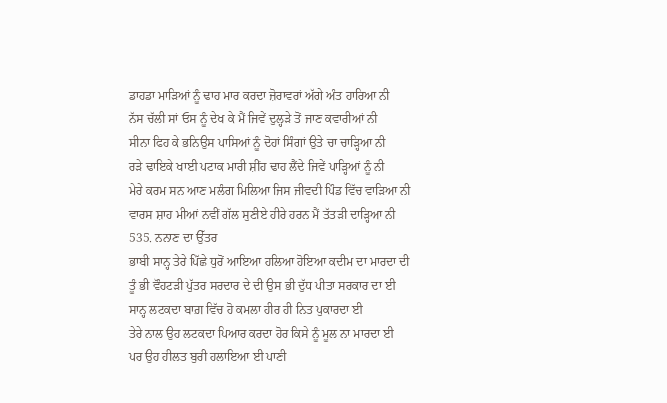ਡਾਹਡਾ ਮਾੜਿਆਂ ਨੂੰ ਢਾਹ ਮਾਰ ਕਰਦਾ ਜ਼ੋਰਾਵਰਾਂ ਅੱਗੇ ਅੰਤ ਹਾਰਿਆ ਨੀ
ਨੱਸ ਚੱਲੀ ਸਾਂ ਓਸ ਨੂੰ ਦੇਖ ਕੇ ਮੈਂ ਜਿਵੇਂ ਦੁਲ੍ਹੜੇ ਤੋਂ ਜਾਣ ਕਵਾਰੀਆਂ ਨੀ
ਸੀਨਾ ਫਿਹ ਕੇ ਭਨਿਉਸ ਪਾਸਿਆਂ ਨੂੰ ਦੋਹਾਂ ਸਿੰਗਾਂ ਉਤੇ ਚਾ ਚਾੜ੍ਹਿਆ ਨੀ
ਰੜੇ ਢਾਇਕੇ ਖਾਈ ਪਟਾਕ ਮਾਰੀ ਸ਼ੀਂਹ ਢਾਹ ਲੈਂਦੇ ਜਿਵੇਂ ਪਾੜ੍ਹਿਆਂ ਨੂੰ ਨੀ
ਮੇਰੇ ਕਰਮ ਸਨ ਆਣ ਮਲੰਗ ਮਿਲਿਆ ਜਿਸ ਜੀਵਦੀ ਪਿੰਡ ਵਿੱਚ ਵਾੜਿਆ ਨੀ
ਵਾਰਸ ਸ਼ਾਹ ਮੀਆਂ ਨਵੀਂ ਗੱਲ ਸੁਣੀਏ ਹੀਰੇ ਹਰਨ ਮੈਂ ਤੱਤੜੀ ਦਾੜ੍ਹਿਆ ਨੀ
535. ਨਨਾਣ ਦਾ ਉੱਤਰ
ਭਾਬੀ ਸਾਨ੍ਹ ਤੇਰੇ ਪਿੱਛੇ ਧੁਰੋਂ ਆਇਆ ਹਲਿਆ ਹੋਇਆ ਕਦੀਮ ਦਾ ਮਾਰਦਾ ਦੀ
ਤੂੰ ਭੀ ਵੌਹਟੜੀ ਪੁੱਤਰ ਸਰਦਾਰ ਦੇ ਦੀ ਉਸ ਭੀ ਦੁੱਧ ਪੀਤਾ ਸਰਕਾਰ ਦਾ ਈ
ਸਾਨ੍ਹ ਲਟਕਦਾ ਬਾਗ਼ ਵਿੱਚ ਹੋ ਕਮਲਾ ਹੀਰ ਹੀ ਨਿਤ ਪੁਕਾਰਦਾ ਈ
ਤੇਰੇ ਨਾਲ ਉਹ ਲਟਕਦਾ ਪਿਆਰ ਕਰਦਾ ਹੋਰ ਕਿਸੇ ਨੂੰ ਮੂਲ ਨਾ ਮਾਰਦਾ ਈ
ਪਰ ਉਹ ਹੀਲਤ ਬੁਰੀ ਹਲਾਇਆ ਈ ਪਾਣੀ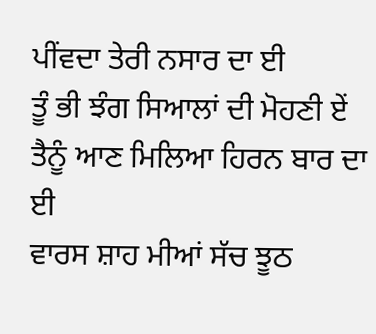ਪੀਂਵਦਾ ਤੇਰੀ ਨਸਾਰ ਦਾ ਈ
ਤੂੰ ਭੀ ਝੰਗ ਸਿਆਲਾਂ ਦੀ ਮੋਹਣੀ ਏਂ ਤੈਨੂੰ ਆਣ ਮਿਲਿਆ ਹਿਰਨ ਬਾਰ ਦਾ ਈ
ਵਾਰਸ ਸ਼ਾਹ ਮੀਆਂ ਸੱਚ ਝੂਠ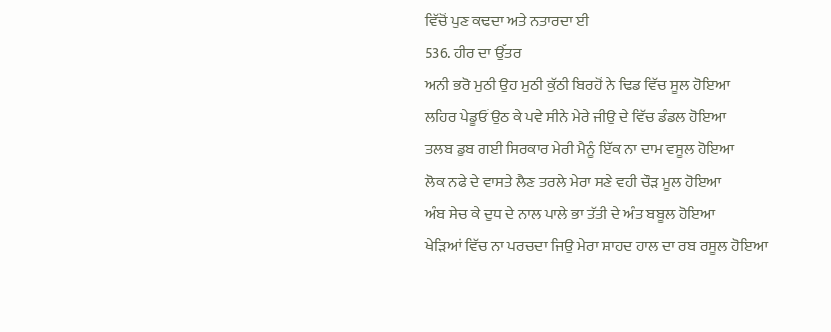ਵਿੱਚੋਂ ਪੁਣ ਕਢਦਾ ਅਤੇ ਨਤਾਰਦਾ ਈ
536. ਹੀਰ ਦਾ ਉੱਤਰ
ਅਨੀ ਭਰੋ ਮੁਠੀ ਉਹ ਮੁਠੀ ਕੁੱਠੀ ਬਿਰਹੋਂ ਨੇ ਢਿਡ ਵਿੱਚ ਸੂਲ ਹੋਇਆ
ਲਹਿਰ ਪੇਡੂਓਂ ਉਠ ਕੇ ਪਵੇ ਸੀਨੇ ਮੇਰੇ ਜੀਉ ਦੇ ਵਿੱਚ ਡੰਡਲ ਹੋਇਆ
ਤਲਬ ਡੁਬ ਗਈ ਸਿਰਕਾਰ ਮੇਰੀ ਮੈਨੂੰ ਇੱਕ ਨਾ ਦਾਮ ਵਸੂਲ ਹੋਇਆ
ਲੋਕ ਨਫੇ ਦੇ ਵਾਸਤੇ ਲੈਣ ਤਰਲੇ ਮੇਰਾ ਸਣੇ ਵਹੀ ਚੌੜ ਮੂਲ ਹੋਇਆ
ਅੰਬ ਸੇਚ ਕੇ ਦੁਧ ਦੇ ਨਾਲ ਪਾਲੇ ਭਾ ਤੱਤੀ ਦੇ ਅੰਤ ਬਬੂਲ ਹੋਇਆ
ਖੇੜਿਆਂ ਵਿੱਚ ਨਾ ਪਰਚਦਾ ਜਿਉ ਮੇਰਾ ਸ਼ਾਹਦ ਹਾਲ ਦਾ ਰਬ ਰਸੂਲ ਹੋਇਆ